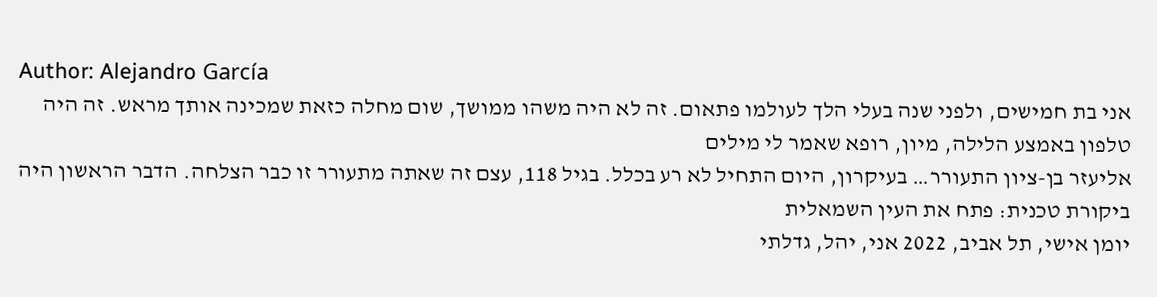Author: Alejandro García
אני בת חמישים, ולפני שנה בעלי הלך לעולמו פתאום. זה לא היה משהו ממושך, שום מחלה כזאת שמכינה אותך מראש. זה היה טלפון באמצע הלילה, מיון, רופא שאמר לי מילים
אליעזר בן-ציון התעורר… בעיקרון, היום התחיל לא רע בכלל. בגיל 118, עצם זה שאתה מתעורר זו כבר הצלחה. הדבר הראשון היה ביקורת טכנית: פתח את העין השמאלית
יומן אישי, תל אביב, 2022 אני, יהל, גדלתי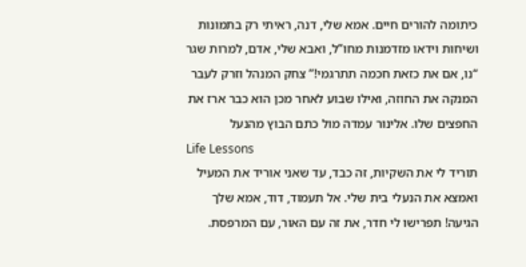כיתומה להורים חיים. אמא שלי, דנה, ראיתי רק בתמונות ושיחות וידאו מזדמנות מחו”ל, ואבא שלי, אדם, למרות שגר
“נו, אם את כזאת חכמה תתרגמי!” צחק המנהל וזרק לעבר המנקה את החוזה, ואילו שבוע לאחר מכן הוא כבר ארז את החפצים שלו. אלינור עמדה מול כתם הבוץ מהנעל
Life Lessons
תוריד לי את השקיות, זה כבד, עד שאני אוריד את המעיל ואמצא את הנעלי בית שלי. אל תעמוד, דוד, אמא שלך הגיעה! תפרישו לי חדר, את זה עם האור, עם המרפסת.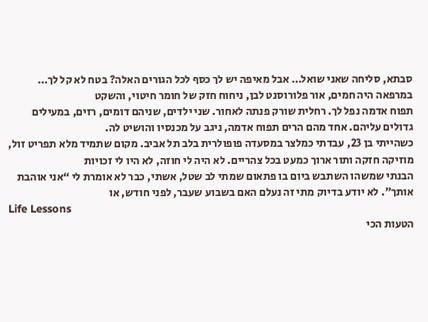סבתא, סליחה שאני שואל… אבל מאיפה יש לך כסף לכל הגורים האלה? בטח לא קל לך… במרפאה היה חמים, אור פלורוסנט לבן, ניחוח חזק של חומר חיטוי, והשקט
תפוח אדמה נפל לך. רחלית שורק פנתה לאחור. שני ילדים, שניהם דומים, רזים, במעילים גדולים עליהם. אחד מהם הרים תפוח אדמה, ניגב על מכנסיו והושיט לה.
כשהייתי בן 23, עבדתי כמלצר במסעדה פופולרית בלב תל אביב. מקום שתמיד מלא תפריט זול, מוזיקה חזקה ותור ארוך כמעט בכל צהריים. לא היה לי חוזה, לא היו לי זכויות
הבנתי שמשהו השתבש ביום בו פתאום שמתי לב שטל, אשתי, כבר לא אומרת לי “אני אוהבת אותך”. לא יודע בדיוק מתי זה נעלם האם בשבוע שעבר, לפני חודש, או
Life Lessons
הטעות הכי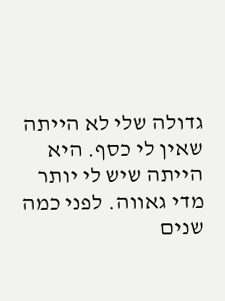גדולה שלי לא הייתה שאין לי כסף. היא הייתה שיש לי יותר מדי גאווה. לפני כמה שנים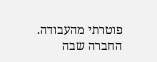פוטרתי מהעבודה. החברה שבה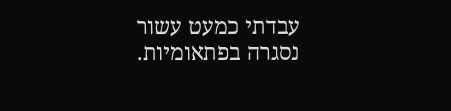עבדתי כמעט עשור נסגרה בפתאומיות.